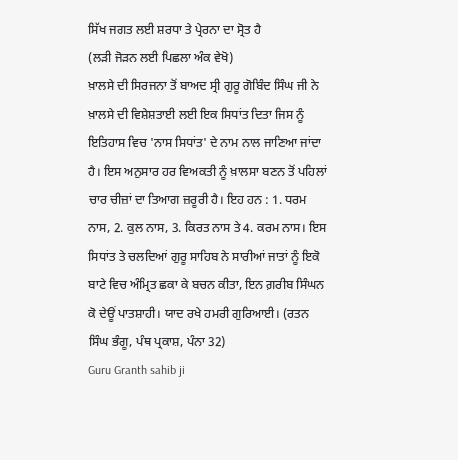ਸਿੱਖ ਜਗਤ ਲਈ ਸ਼ਰਧਾ ਤੇ ਪ੍ਰੇਰਨਾ ਦਾ ਸ੍ਰੋਤ ਹੈ
(ਲੜੀ ਜੋੜਨ ਲਈ ਪਿਛਲਾ ਅੰਕ ਵੇਖੋ)
ਖ਼ਾਲਸੇ ਦੀ ਸਿਰਜਨਾ ਤੋਂ ਬਾਅਦ ਸ੍ਰੀ ਗੁਰੂ ਗੋਬਿੰਦ ਸਿੰਘ ਜੀ ਨੇ ਖ਼ਾਲਸੇ ਦੀ ਵਿਸ਼ੇਸ਼ਤਾਈ ਲਈ ਇਕ ਸਿਧਾਂਤ ਦਿਤਾ ਜਿਸ ਨੂੰ ਇਤਿਹਾਸ ਵਿਚ 'ਨਾਸ ਸਿਧਾਂਤ' ਦੇ ਨਾਮ ਨਾਲ ਜਾਣਿਆ ਜਾਂਦਾ ਹੈ। ਇਸ ਅਨੁਸਾਰ ਹਰ ਵਿਅਕਤੀ ਨੂੰ ਖ਼ਾਲਸਾ ਬਣਨ ਤੋਂ ਪਹਿਲਾਂ ਚਾਰ ਚੀਜ਼ਾਂ ਦਾ ਤਿਆਗ ਜ਼ਰੂਰੀ ਹੈ। ਇਹ ਹਨ : 1. ਧਰਮ ਨਾਸ, 2. ਕੁਲ ਨਾਸ, 3. ਕਿਰਤ ਨਾਸ ਤੇ 4. ਕਰਮ ਨਾਸ। ਇਸ ਸਿਧਾਂਤ ਤੇ ਚਲਦਿਆਂ ਗੁਰੂ ਸਾਹਿਬ ਨੇ ਸਾਰੀਆਂ ਜਾਤਾਂ ਨੂੰ ਇਕੋ ਬਾਟੇ ਵਿਚ ਅੰਮ੍ਰਿਤ ਛਕਾ ਕੇ ਬਚਨ ਕੀਤਾ, ਇਨ ਗ਼ਰੀਬ ਸਿੰਘਨ ਕੋ ਦੇਊਂ ਪਾਤਸ਼ਾਹੀ। ਯਾਦ ਰਖੇ ਹਮਰੀ ਗੁਰਿਆਈ। (ਰਤਨ ਸਿੰਘ ਭੰਗੂ, ਪੰਥ ਪ੍ਰਕਾਸ਼, ਪੰਨਾ 32)
Guru Granth sahib ji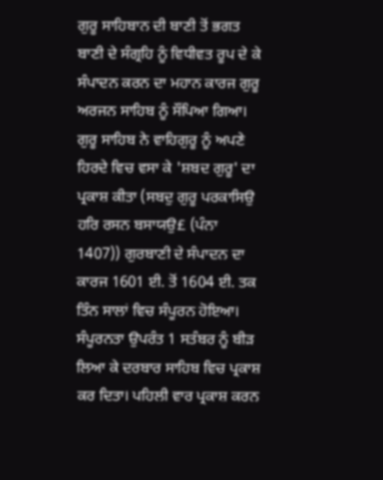ਗੁਰੂ ਸਾਹਿਬਾਨ ਦੀ ਬਾਣੀ ਤੋਂ ਭਗਤ ਬਾਣੀ ਦੇ ਸੰਗ੍ਰਹਿ ਨੂੰ ਵਿਧੀਵਤ ਰੂਪ ਦੇ ਕੇ ਸੰਪਾਦਨ ਕਰਨ ਦਾ ਮਹਾਨ ਕਾਰਜ ਗੁਰੂ ਅਰਜਨ ਸਾਹਿਬ ਨੂੰ ਸੌਂਪਿਆ ਗਿਆ। ਗੁਰੂ ਸਾਹਿਬ ਨੇ ਵਾਹਿਗੁਰੂ ਨੂੰ ਅਪਣੇ ਹਿਰਦੇ ਵਿਚ ਵਸਾ ਕੇ 'ਸ਼ਬਦ ਗੁਰੂ' ਦਾ ਪ੍ਰਕਾਸ਼ ਕੀਤਾ (ਸਬਦੁ ਗੁਰੂ ਪਰਕਾਸਿਉ ਹਰਿ ਰਸਨ ਬਸਾਯਉ£ (ਪੰਨਾ 1407)) ਗੁਰਬਾਣੀ ਦੇ ਸੰਪਾਦਨ ਦਾ ਕਾਰਜ 1601 ਈ. ਤੋਂ 1604 ਈ. ਤਕ ਤਿੰਨ ਸਾਲਾਂ ਵਿਚ ਸੰਪੂਰਨ ਹੋਇਆ। ਸੰਪੂਰਨਤਾ ਉਪਰੰਤ 1 ਸਤੰਬਰ ਨੂੰ ਬੀੜ ਲਿਆ ਕੇ ਦਰਬਾਰ ਸਾਹਿਬ ਵਿਚ ਪ੍ਰਕਾਸ਼ ਕਰ ਦਿਤਾ। ਪਹਿਲੀ ਵਾਰ ਪ੍ਰਕਾਸ਼ ਕਰਨ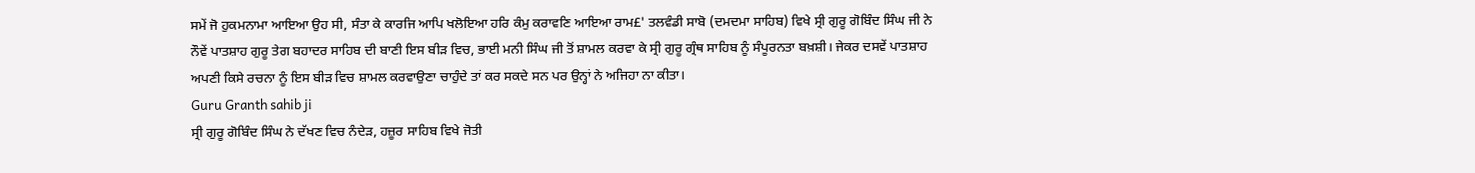ਸਮੇਂ ਜੋ ਹੁਕਮਨਾਮਾ ਆਇਆ ਉਹ ਸੀ, ਸੰਤਾ ਕੇ ਕਾਰਜਿ ਆਪਿ ਖਲੋਇਆ ਹਰਿ ਕੰਮੁ ਕਰਾਵਣਿ ਆਇਆ ਰਾਮ£' ਤਲਵੰਡੀ ਸਾਬੋ (ਦਮਦਮਾ ਸਾਹਿਬ) ਵਿਖੇ ਸ੍ਰੀ ਗੁਰੂ ਗੋਬਿੰਦ ਸਿੰਘ ਜੀ ਨੇ ਨੌਵੇਂ ਪਾਤਸ਼ਾਹ ਗੁਰੂ ਤੇਗ ਬਹਾਦਰ ਸਾਹਿਬ ਦੀ ਬਾਣੀ ਇਸ ਬੀੜ ਵਿਚ, ਭਾਈ ਮਨੀ ਸਿੰਘ ਜੀ ਤੋਂ ਸ਼ਾਮਲ ਕਰਵਾ ਕੇ ਸ੍ਰੀ ਗੁਰੂ ਗ੍ਰੰਥ ਸਾਹਿਬ ਨੂੰ ਸੰਪੂਰਨਤਾ ਬਖ਼ਸ਼ੀ। ਜੇਕਰ ਦਸਵੇਂ ਪਾਤਸ਼ਾਹ ਅਪਣੀ ਕਿਸੇ ਰਚਨਾ ਨੂੰ ਇਸ ਬੀੜ ਵਿਚ ਸ਼ਾਮਲ ਕਰਵਾਉਣਾ ਚਾਹੁੰਦੇ ਤਾਂ ਕਰ ਸਕਦੇ ਸਨ ਪਰ ਉਨ੍ਹਾਂ ਨੇ ਅਜਿਹਾ ਨਾ ਕੀਤਾ।
Guru Granth sahib ji
ਸ੍ਰੀ ਗੁਰੂ ਗੋਬਿੰਦ ਸਿੰਘ ਨੇ ਦੱਖਣ ਵਿਚ ਨੰਦੇੜ, ਹਜ਼ੂਰ ਸਾਹਿਬ ਵਿਖੇ ਜੋਤੀ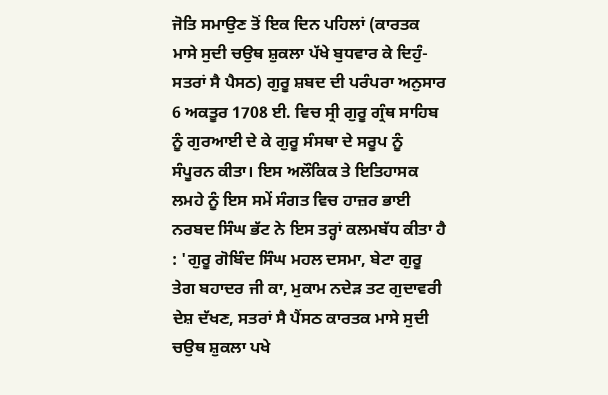ਜੋਤਿ ਸਮਾਉਣ ਤੋਂ ਇਕ ਦਿਨ ਪਹਿਲਾਂ (ਕਾਰਤਕ ਮਾਸੇ ਸੁਦੀ ਚਉਥ ਸ਼ੁਕਲਾ ਪੱਖੇ ਬੁਧਵਾਰ ਕੇ ਦਿਹੁੰ-ਸਤਰਾਂ ਸੈ ਪੈਸਠ) ਗੁਰੂ ਸ਼ਬਦ ਦੀ ਪਰੰਪਰਾ ਅਨੁਸਾਰ 6 ਅਕਤੂਰ 1708 ਈ. ਵਿਚ ਸ੍ਰੀ ਗੁਰੂ ਗ੍ਰੰਥ ਸਾਹਿਬ ਨੂੰ ਗੁਰਆਈ ਦੇ ਕੇ ਗੁਰੂ ਸੰਸਥਾ ਦੇ ਸਰੂਪ ਨੂੰ ਸੰਪੂਰਨ ਕੀਤਾ। ਇਸ ਅਲੌਕਿਕ ਤੇ ਇਤਿਹਾਸਕ ਲਮਹੇ ਨੂੰ ਇਸ ਸਮੇਂ ਸੰਗਤ ਵਿਚ ਹਾਜ਼ਰ ਭਾਈ ਨਰਬਦ ਸਿੰਘ ਭੱਟ ਨੇ ਇਸ ਤਰ੍ਹਾਂ ਕਲਮਬੱਧ ਕੀਤਾ ਹੈ : 'ਗੁਰੂ ਗੋਬਿੰਦ ਸਿੰਘ ਮਹਲ ਦਸਮਾ, ਬੇਟਾ ਗੁਰੂ ਤੇਗ ਬਹਾਦਰ ਜੀ ਕਾ, ਮੁਕਾਮ ਨਦੇੜ ਤਟ ਗੁਦਾਵਰੀ ਦੇਸ਼ ਦੱਖਣ, ਸਤਰਾਂ ਸੈ ਪੈਂਸਠ ਕਾਰਤਕ ਮਾਸੇ ਸੁਦੀ ਚਉਥ ਸ਼ੁਕਲਾ ਪਖੇ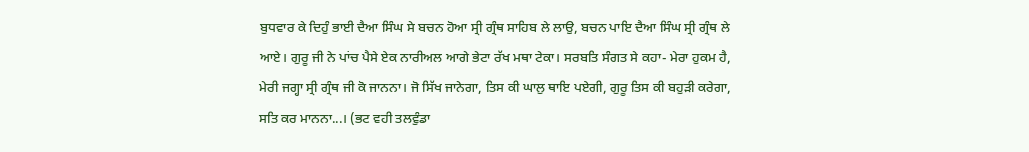ਬੁਧਵਾਰ ਕੇ ਦਿਹੁੰ ਭਾਈ ਦੈਆ ਸਿੰਘ ਸੇ ਬਚਨ ਹੋਆ ਸ੍ਰੀ ਗ੍ਰੰਥ ਸਾਹਿਬ ਲੇ ਲਾਉ, ਬਚਨ ਪਾਇ ਦੈਆ ਸਿੰਘ ਸ੍ਰੀ ਗ੍ਰੰਥ ਲੇ ਆਏ। ਗੁਰੂ ਜੀ ਨੇ ਪਾਂਚ ਪੈਸੇ ਏਕ ਨਾਰੀਅਲ ਆਗੇ ਭੇਟਾ ਰੱਖ ਮਥਾ ਟੇਕਾ। ਸਰਬਤਿ ਸੰਗਤ ਸੇ ਕਹਾ- ਮੇਰਾ ਹੁਕਮ ਹੈ, ਮੇਰੀ ਜਗ੍ਹਾ ਸ੍ਰੀ ਗ੍ਰੰਥ ਜੀ ਕੋ ਜਾਨਨਾ। ਜੋ ਸਿੱਖ ਜਾਨੇਗਾ, ਤਿਸ ਕੀ ਘਾਲੁ ਥਾਇ ਪਏਗੀ, ਗੁਰੂ ਤਿਸ ਕੀ ਬਹੁੜੀ ਕਰੇਗਾ, ਸਤਿ ਕਰ ਮਾਨਨਾ...। (ਭਟ ਵਹੀ ਤਲਵੁੰਡਾ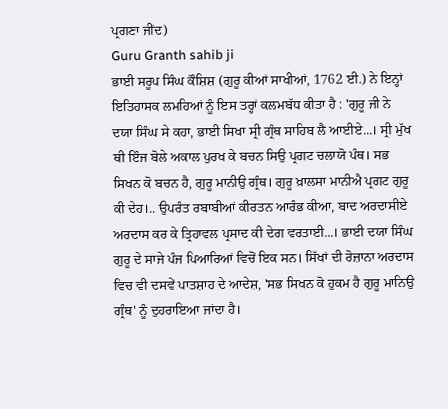ਪ੍ਰਗਣਾ ਜੀਂਦ)
Guru Granth sahib ji
ਭਾਈ ਸਰੂਪ ਸਿੰਘ ਕੌਸ਼ਿਸ਼ (ਗੁਰੂ ਕੀਆਂ ਸਾਖੀਆਂ, 1762 ਈ.) ਨੇ ਇਨ੍ਹਾਂ ਇਤਿਹਾਸਕ ਲਮਹਿਆਂ ਨੂੰ ਇਸ ਤਰ੍ਹਾਂ ਕਲਮਬੱਧ ਕੀਤਾ ਹੈ : 'ਗੁਰੂ ਜੀ ਨੇ ਦਯਾ ਸਿੰਘ ਸੇ ਕਹਾ, ਭਾਈ ਸਿਖਾ ਸ੍ਰੀ ਗ੍ਰੰਥ ਸਾਹਿਬ ਲੈ ਆਈਏ...। ਸ੍ਰੀ ਮੁੱਖ ਥੀ ਇੰਜ ਬੋਲੇ ਅਕਾਲ ਪੁਰਖ ਕੇ ਬਚਨ ਸਿਉ ਪ੍ਰਗਟ ਚਲਾਯੋ ਪੰਥ। ਸਭ ਸਿਖਨ ਕੋ ਬਚਨ ਹੈ, ਗੁਰੂ ਮਾਨੀਉ ਗ੍ਰੰਥ। ਗੁਰੂ ਖ਼ਾਲਸਾ ਮਾਨੀਐ ਪ੍ਰਗਟ ਗੁਰੂ ਕੀ ਦੇਹ।.. ਉਪਰੰਤ ਰਬਾਬੀਆਂ ਕੀਰਤਨ ਆਰੰਭ ਕੀਆ, ਬਾਦ ਅਰਦਾਸੀਏ ਅਰਦਾਸ ਕਰ ਕੇ ਤ੍ਰਿਹਾਵਲ ਪ੍ਰਸਾਦ ਕੀ ਦੇਗ ਵਰਤਾਈ...। ਭਾਈ ਦਯਾ ਸਿੰਘ ਗੁਰੂ ਦੇ ਸਾਜੇ ਪੰਜ ਪਿਆਰਿਆਂ ਵਿਚੋਂ ਇਕ ਸਨ। ਸਿੱਖਾਂ ਦੀ ਰੋਜ਼ਾਨਾ ਅਰਦਾਸ ਵਿਚ ਵੀ ਦਸਵੇਂ ਪਾਤਸ਼ਾਹ ਦੇ ਆਦੇਸ਼, 'ਸਭ ਸਿਖਨ ਕੋ ਹੁਕਮ ਹੈ ਗੁਰੂ ਮਾਨਿਉ ਗ੍ਰੰਥ' ਨੂੰ ਦੁਹਰਾਇਆ ਜਾਂਦਾ ਹੈ।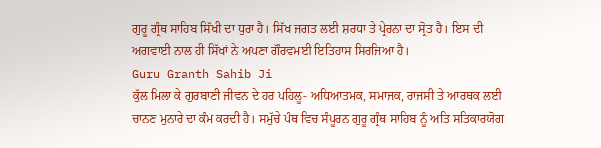ਗੁਰੂ ਗ੍ਰੰਥ ਸਾਹਿਬ ਸਿੱਖੀ ਦਾ ਧੁਰਾ ਹੈ। ਸਿੱਖ ਜਗਤ ਲਈ ਸ਼ਰਧਾ ਤੇ ਪ੍ਰੇਰਨਾ ਦਾ ਸ੍ਰੋਤ ਹੈ। ਇਸ ਦੀ ਅਗਵਾਈ ਨਾਲ ਹੀ ਸਿੱਖਾਂ ਨੇ ਅਪਣਾ ਗੌਰਵਮਈ ਇਤਿਹਾਸ ਸਿਰਜਿਆ ਹੈ।
Guru Granth Sahib Ji
ਕੁੱਲ ਮਿਲਾ ਕੇ ਗੁਰਬਾਣੀ ਜੀਵਨ ਦੇ ਹਰ ਪਹਿਲੂ- ਅਧਿਆਤਮਕ, ਸਮਾਜਕ, ਰਾਜਸੀ ਤੇ ਆਰਥਕ ਲਈ ਚਾਨਣ ਮੁਨਾਰੇ ਦਾ ਕੰਮ ਕਰਦੀ ਹੈ। ਸਮੁੱਚੇ ਪੰਥ ਵਿਚ ਸੰਪੂਰਨ ਗੁਰੂ ਗ੍ਰੰਥ ਸਾਹਿਬ ਨੂੰ ਅਤਿ ਸਤਿਕਾਰਯੋਗ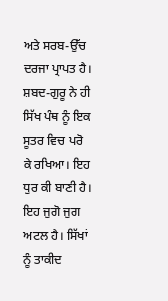ਅਤੇ ਸਰਬ-ਉੱਚ ਦਰਜਾ ਪ੍ਰਾਪਤ ਹੈ। ਸ਼ਬਦ-ਗੁਰੂ ਨੇ ਹੀ ਸਿੱਖ ਪੰਥ ਨੂੰ ਇਕ ਸੂਤਰ ਵਿਚ ਪਰੋ ਕੇ ਰਖਿਆ। ਇਹ ਧੁਰ ਕੀ ਬਾਣੀ ਹੈ। ਇਹ ਜੁਗੋ ਜੁਗ ਅਟਲ ਹੈ। ਸਿੱਖਾਂ ਨੂੰ ਤਾਕੀਦ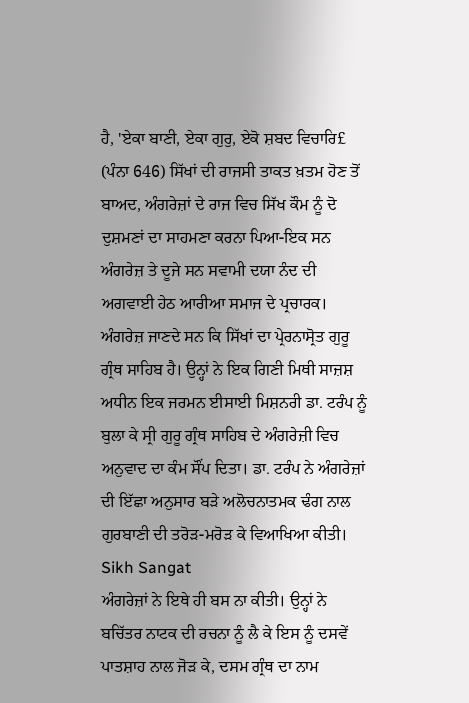ਹੈ, 'ਏਕਾ ਬਾਣੀ, ਏਕਾ ਗੁਰੁ, ਏਕੋ ਸ਼ਬਦ ਵਿਚਾਰਿ£ (ਪੰਨਾ 646) ਸਿੱਖਾਂ ਦੀ ਰਾਜਸੀ ਤਾਕਤ ਖ਼ਤਮ ਹੋਣ ਤੋਂ ਬਾਅਦ, ਅੰਗਰੇਜ਼ਾਂ ਦੇ ਰਾਜ ਵਿਚ ਸਿੱਖ ਕੌਮ ਨੂੰ ਦੋ ਦੁਸ਼ਮਣਾਂ ਦਾ ਸਾਹਮਣਾ ਕਰਨਾ ਪਿਆ-ਇਕ ਸਨ ਅੰਗਰੇਜ਼ ਤੇ ਦੂਜੇ ਸਨ ਸਵਾਮੀ ਦਯਾ ਨੰਦ ਦੀ ਅਗਵਾਈ ਹੇਠ ਆਰੀਆ ਸਮਾਜ ਦੇ ਪ੍ਰਚਾਰਕ। ਅੰਗਰੇਜ਼ ਜਾਣਦੇ ਸਨ ਕਿ ਸਿੱਖਾਂ ਦਾ ਪ੍ਰੇਰਨਾਸ੍ਰੋਤ ਗੁਰੂ ਗ੍ਰੰਥ ਸਾਹਿਬ ਹੈ। ਉਨ੍ਹਾਂ ਨੇ ਇਕ ਗਿਣੀ ਮਿਥੀ ਸਾਜ਼ਸ਼ ਅਧੀਨ ਇਕ ਜਰਮਨ ਈਸਾਈ ਮਿਸ਼ਨਰੀ ਡਾ. ਟਰੰਪ ਨੂੰ ਬੁਲਾ ਕੇ ਸ੍ਰੀ ਗੁਰੂ ਗ੍ਰੰਥ ਸਾਹਿਬ ਦੇ ਅੰਗਰੇਜ਼ੀ ਵਿਚ ਅਨੁਵਾਦ ਦਾ ਕੰਮ ਸੌਂਪ ਦਿਤਾ। ਡਾ. ਟਰੰਪ ਨੇ ਅੰਗਰੇਜ਼ਾਂ ਦੀ ਇੱਛਾ ਅਨੁਸਾਰ ਬੜੇ ਅਲੋਚਨਾਤਮਕ ਢੰਗ ਨਾਲ ਗੁਰਬਾਣੀ ਦੀ ਤਰੋੜ-ਮਰੋੜ ਕੇ ਵਿਆਖਿਆ ਕੀਤੀ।
Sikh Sangat
ਅੰਗਰੇਜ਼ਾਂ ਨੇ ਇਥੇ ਹੀ ਬਸ ਨਾ ਕੀਤੀ। ਉਨ੍ਹਾਂ ਨੇ ਬਚਿੱਤਰ ਨਾਟਕ ਦੀ ਰਚਨਾ ਨੂੰ ਲੈ ਕੇ ਇਸ ਨੂੰ ਦਸਵੇਂ ਪਾਤਸ਼ਾਹ ਨਾਲ ਜੋੜ ਕੇ, ਦਸਮ ਗ੍ਰੰਥ ਦਾ ਨਾਮ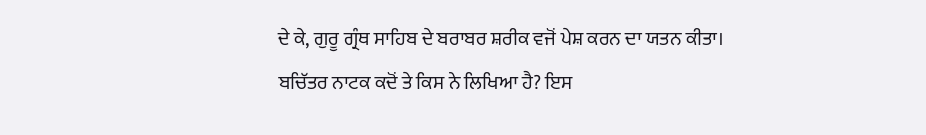ਦੇ ਕੇ, ਗੁਰੂ ਗ੍ਰੰਥ ਸਾਹਿਬ ਦੇ ਬਰਾਬਰ ਸ਼ਰੀਕ ਵਜੋਂ ਪੇਸ਼ ਕਰਨ ਦਾ ਯਤਨ ਕੀਤਾ। ਬਚਿੱਤਰ ਨਾਟਕ ਕਦੋਂ ਤੇ ਕਿਸ ਨੇ ਲਿਖਿਆ ਹੈ? ਇਸ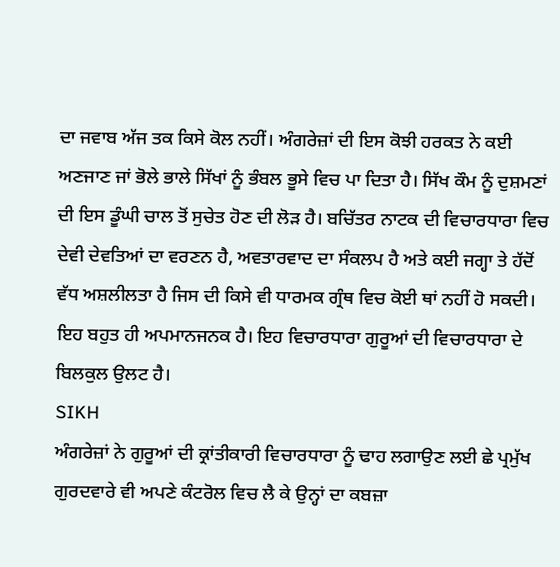ਦਾ ਜਵਾਬ ਅੱਜ ਤਕ ਕਿਸੇ ਕੋਲ ਨਹੀਂ। ਅੰਗਰੇਜ਼ਾਂ ਦੀ ਇਸ ਕੋਝੀ ਹਰਕਤ ਨੇ ਕਈ ਅਣਜਾਣ ਜਾਂ ਭੋਲੇ ਭਾਲੇ ਸਿੱਖਾਂ ਨੂੰ ਭੰਬਲ ਭੂਸੇ ਵਿਚ ਪਾ ਦਿਤਾ ਹੈ। ਸਿੱਖ ਕੌਮ ਨੂੰ ਦੁਸ਼ਮਣਾਂ ਦੀ ਇਸ ਡੂੰਘੀ ਚਾਲ ਤੋਂ ਸੁਚੇਤ ਹੋਣ ਦੀ ਲੋੜ ਹੈ। ਬਚਿੱਤਰ ਨਾਟਕ ਦੀ ਵਿਚਾਰਧਾਰਾ ਵਿਚ ਦੇਵੀ ਦੇਵਤਿਆਂ ਦਾ ਵਰਣਨ ਹੈ, ਅਵਤਾਰਵਾਦ ਦਾ ਸੰਕਲਪ ਹੈ ਅਤੇ ਕਈ ਜਗ੍ਹਾ ਤੇ ਹੱਦੋਂ ਵੱਧ ਅਸ਼ਲੀਲਤਾ ਹੈ ਜਿਸ ਦੀ ਕਿਸੇ ਵੀ ਧਾਰਮਕ ਗ੍ਰੰਥ ਵਿਚ ਕੋਈ ਥਾਂ ਨਹੀਂ ਹੋ ਸਕਦੀ। ਇਹ ਬਹੁਤ ਹੀ ਅਪਮਾਨਜਨਕ ਹੈ। ਇਹ ਵਿਚਾਰਧਾਰਾ ਗੁਰੂਆਂ ਦੀ ਵਿਚਾਰਧਾਰਾ ਦੇ ਬਿਲਕੁਲ ਉਲਟ ਹੈ।
SIKH
ਅੰਗਰੇਜ਼ਾਂ ਨੇ ਗੁਰੂਆਂ ਦੀ ਕ੍ਰਾਂਤੀਕਾਰੀ ਵਿਚਾਰਧਾਰਾ ਨੂੰ ਢਾਹ ਲਗਾਉਣ ਲਈ ਛੇ ਪ੍ਰਮੁੱਖ ਗੁਰਦਵਾਰੇ ਵੀ ਅਪਣੇ ਕੰਟਰੋਲ ਵਿਚ ਲੈ ਕੇ ਉਨ੍ਹਾਂ ਦਾ ਕਬਜ਼ਾ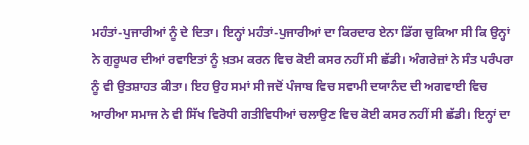ਮਹੰਤਾਂ-ਪੁਜਾਰੀਆਂ ਨੂੰ ਦੇ ਦਿਤਾ। ਇਨ੍ਹਾਂ ਮਹੰਤਾਂ-ਪੁਜਾਰੀਆਂ ਦਾ ਕਿਰਦਾਰ ਏਨਾ ਡਿੱਗ ਚੁਕਿਆ ਸੀ ਕਿ ਉਨ੍ਹਾਂ ਨੇ ਗੁਰੂਘਰ ਦੀਆਂ ਰਵਾਇਤਾਂ ਨੂੰ ਖ਼ਤਮ ਕਰਨ ਵਿਚ ਕੋਈ ਕਸਰ ਨਹੀਂ ਸੀ ਛੱਡੀ। ਅੰਗਰੇਜ਼ਾਂ ਨੇ ਸੰਤ ਪਰੰਪਰਾ ਨੂੰ ਵੀ ਉਤਸ਼ਾਹਤ ਕੀਤਾ। ਇਹ ਉਹ ਸਮਾਂ ਸੀ ਜਦੋਂ ਪੰਜਾਬ ਵਿਚ ਸਵਾਮੀ ਦਯਾਨੰਦ ਦੀ ਅਗਵਾਈ ਵਿਚ ਆਰੀਆ ਸਮਾਜ ਨੇ ਵੀ ਸਿੱਖ ਵਿਰੋਧੀ ਗਤੀਵਿਧੀਆਂ ਚਲਾਉਣ ਵਿਚ ਕੋਈ ਕਸਰ ਨਹੀਂ ਸੀ ਛੱਡੀ। ਇਨ੍ਹਾਂ ਦਾ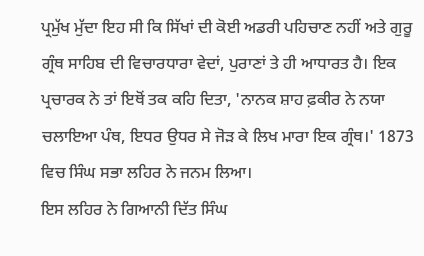ਪ੍ਰਮੁੱਖ ਮੁੱਦਾ ਇਹ ਸੀ ਕਿ ਸਿੱਖਾਂ ਦੀ ਕੋਈ ਅਡਰੀ ਪਹਿਚਾਣ ਨਹੀਂ ਅਤੇ ਗੁਰੂ ਗ੍ਰੰਥ ਸਾਹਿਬ ਦੀ ਵਿਚਾਰਧਾਰਾ ਵੇਦਾਂ, ਪੁਰਾਣਾਂ ਤੇ ਹੀ ਆਧਾਰਤ ਹੈ। ਇਕ ਪ੍ਰਚਾਰਕ ਨੇ ਤਾਂ ਇਥੋਂ ਤਕ ਕਹਿ ਦਿਤਾ, 'ਨਾਨਕ ਸ਼ਾਹ ਫ਼ਕੀਰ ਨੇ ਨਯਾ ਚਲਾਇਆ ਪੰਥ, ਇਧਰ ਉਧਰ ਸੇ ਜੋੜ ਕੇ ਲਿਖ ਮਾਰਾ ਇਕ ਗ੍ਰੰਥ।' 1873 ਵਿਚ ਸਿੰਘ ਸਭਾ ਲਹਿਰ ਨੇ ਜਨਮ ਲਿਆ।
ਇਸ ਲਹਿਰ ਨੇ ਗਿਆਨੀ ਦਿੱਤ ਸਿੰਘ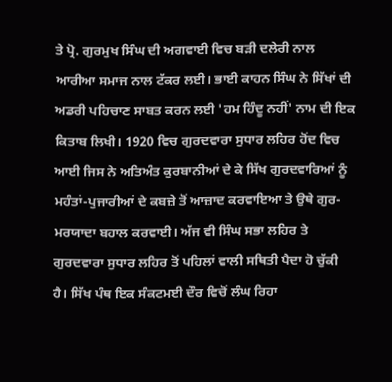ਤੇ ਪ੍ਰੋ. ਗੁਰਮੁਖ ਸਿੰਘ ਦੀ ਅਗਵਾਈ ਵਿਚ ਬੜੀ ਦਲੇਰੀ ਨਾਲ ਆਰੀਆ ਸਮਾਜ ਨਾਲ ਟੱਕਰ ਲਈ। ਭਾਈ ਕਾਹਨ ਸਿੰਘ ਨੇ ਸਿੱਖਾਂ ਦੀ ਅਡਰੀ ਪਹਿਚਾਣ ਸਾਬਤ ਕਰਨ ਲਈ 'ਹਮ ਹਿੰਦੂ ਨਹੀਂ' ਨਾਮ ਦੀ ਇਕ ਕਿਤਾਬ ਲਿਖੀ। 1920 ਵਿਚ ਗੁਰਦਵਾਰਾ ਸੁਧਾਰ ਲਹਿਰ ਹੋਂਦ ਵਿਚ ਆਈ ਜਿਸ ਨੇ ਅਤਿਅੰਤ ਕੁਰਬਾਨੀਆਂ ਦੇ ਕੇ ਸਿੱਖ ਗੁਰਦਵਾਰਿਆਂ ਨੂੰ ਮਹੰਤਾਂ-ਪੁਜਾਰੀਆਂ ਦੇ ਕਬਜ਼ੇ ਤੋਂ ਆਜ਼ਾਦ ਕਰਵਾਇਆ ਤੇ ਉਥੇ ਗੁਰ-ਮਰਯਾਦਾ ਬਹਾਲ ਕਰਵਾਈ। ਅੱਜ ਵੀ ਸਿੰਘ ਸਭਾ ਲਹਿਰ ਤੇ ਗੁਰਦਵਾਰਾ ਸੁਧਾਰ ਲਹਿਰ ਤੋਂ ਪਹਿਲਾਂ ਵਾਲੀ ਸਥਿਤੀ ਪੈਦਾ ਹੋ ਚੁੱਕੀ ਹੈ। ਸਿੱਖ ਪੰਥ ਇਕ ਸੰਕਟਮਈ ਦੌਰ ਵਿਚੋਂ ਲੰਘ ਰਿਹਾ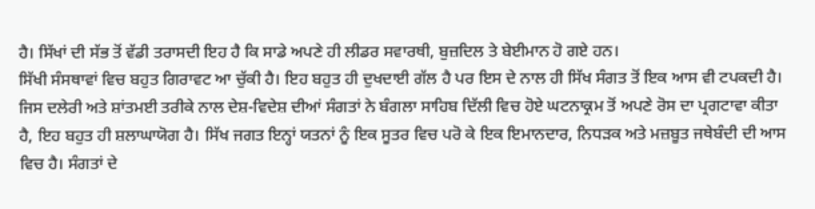ਹੈ। ਸਿੱਖਾਂ ਦੀ ਸੱਭ ਤੋਂ ਵੱਡੀ ਤਰਾਸਦੀ ਇਹ ਹੈ ਕਿ ਸਾਡੇ ਅਪਣੇ ਹੀ ਲੀਡਰ ਸਵਾਰਥੀ, ਬੁਜ਼ਦਿਲ ਤੇ ਬੇਈਮਾਨ ਹੋ ਗਏ ਹਨ।
ਸਿੱਖੀ ਸੰਸਥਾਵਾਂ ਵਿਚ ਬਹੁਤ ਗਿਰਾਵਟ ਆ ਚੁੱਕੀ ਹੈ। ਇਹ ਬਹੁਤ ਹੀ ਦੁਖਦਾਈ ਗੱਲ ਹੈ ਪਰ ਇਸ ਦੇ ਨਾਲ ਹੀ ਸਿੱਖ ਸੰਗਤ ਤੋਂ ਇਕ ਆਸ ਵੀ ਟਪਕਦੀ ਹੈ। ਜਿਸ ਦਲੇਰੀ ਅਤੇ ਸ਼ਾਂਤਮਈ ਤਰੀਕੇ ਨਾਲ ਦੇਸ਼-ਵਿਦੇਸ਼ ਦੀਆਂ ਸੰਗਤਾਂ ਨੇ ਬੰਗਲਾ ਸਾਹਿਬ ਦਿੱਲੀ ਵਿਚ ਹੋਏ ਘਟਨਾਕ੍ਰਮ ਤੋਂ ਅਪਣੇ ਰੋਸ ਦਾ ਪ੍ਰਗਟਾਵਾ ਕੀਤਾ ਹੈ, ਇਹ ਬਹੁਤ ਹੀ ਸ਼ਲਾਘਾਯੋਗ ਹੈ। ਸਿੱਖ ਜਗਤ ਇਨ੍ਹਾਂ ਯਤਨਾਂ ਨੂੰ ਇਕ ਸੂਤਰ ਵਿਚ ਪਰੋ ਕੇ ਇਕ ਇਮਾਨਦਾਰ, ਨਿਧੜਕ ਅਤੇ ਮਜ਼ਬੂਤ ਜਥੇਬੰਦੀ ਦੀ ਆਸ ਵਿਚ ਹੈ। ਸੰਗਤਾਂ ਦੇ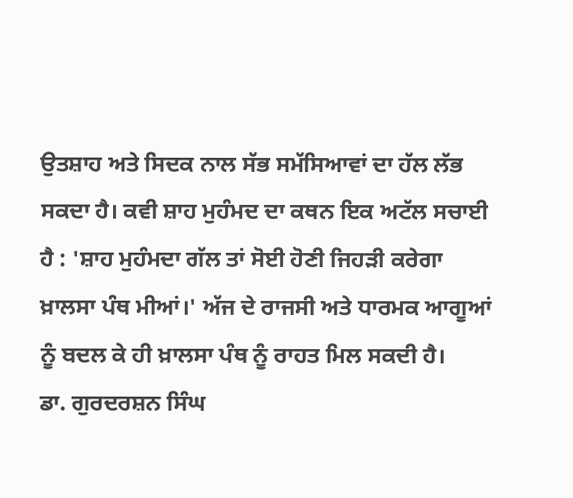ਉਤਸ਼ਾਹ ਅਤੇ ਸਿਦਕ ਨਾਲ ਸੱਭ ਸਮੱਸਿਆਵਾਂ ਦਾ ਹੱਲ ਲੱਭ ਸਕਦਾ ਹੈ। ਕਵੀ ਸ਼ਾਹ ਮੁਹੰਮਦ ਦਾ ਕਥਨ ਇਕ ਅਟੱਲ ਸਚਾਈ ਹੈ : 'ਸ਼ਾਹ ਮੁਹੰਮਦਾ ਗੱਲ ਤਾਂ ਸੋਈ ਹੋਣੀ ਜਿਹੜੀ ਕਰੇਗਾ ਖ਼ਾਲਸਾ ਪੰਥ ਮੀਆਂ।' ਅੱਜ ਦੇ ਰਾਜਸੀ ਅਤੇ ਧਾਰਮਕ ਆਗੂਆਂ ਨੂੰ ਬਦਲ ਕੇ ਹੀ ਖ਼ਾਲਸਾ ਪੰਥ ਨੂੰ ਰਾਹਤ ਮਿਲ ਸਕਦੀ ਹੈ।
ਡਾ. ਗੁਰਦਰਸ਼ਨ ਸਿੰਘ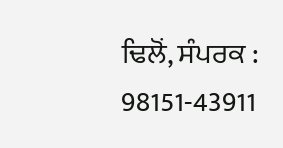ਢਿਲੋਂ, ਸੰਪਰਕ : 98151-43911